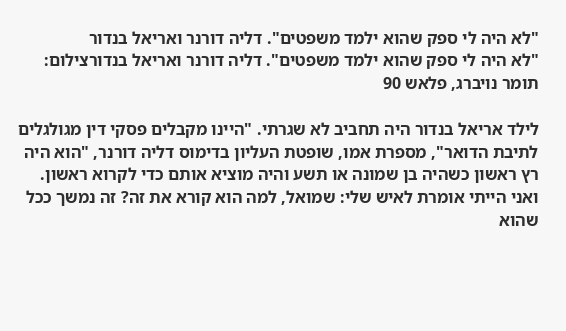"לא היה לי ספק שהוא ילמד משפטים". דליה דורנר ואריאל בנדור
"לא היה לי ספק שהוא ילמד משפטים". דליה דורנר ואריאל בנדורצילום: תומר נויברג, פלאש 90

לילד אריאל בנדור היה תחביב לא שגרתי. "היינו מקבלים פסקי דין מגולגלים לתיבת הדואר", מספרת אמו, שופטת העליון בדימוס דליה דורנר, "הוא היה רץ ראשון כשהיה בן שמונה או תשע והיה מוציא אותם כדי לקרוא ראשון. ואני הייתי אומרת לאיש שלי: שמואל, למה הוא קורא את זה? זה נמשך ככל שהוא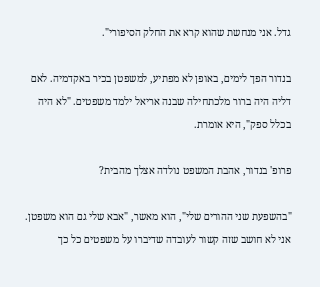גדל. אני מנחשת שהוא קרא את החלק הסיפורי".

בנדור הפך לימים, באופן לא מפתיע, למשפטן בכיר באקדמיה. לאם דליה היה ברור מלכתחילה שבנה אריאל ילמד משפטים. "לא היה בכלל ספק", היא אומרת.

פרופ' בנדור, אהבת המשפט נולדה אצלך מהבית?

"בהשפעת שני ההורים שלי", הוא מאשר, "אבא שלי גם הוא משפטן. אני לא חושב שזה קשור לעובדה שדיברו על משפטים כל כך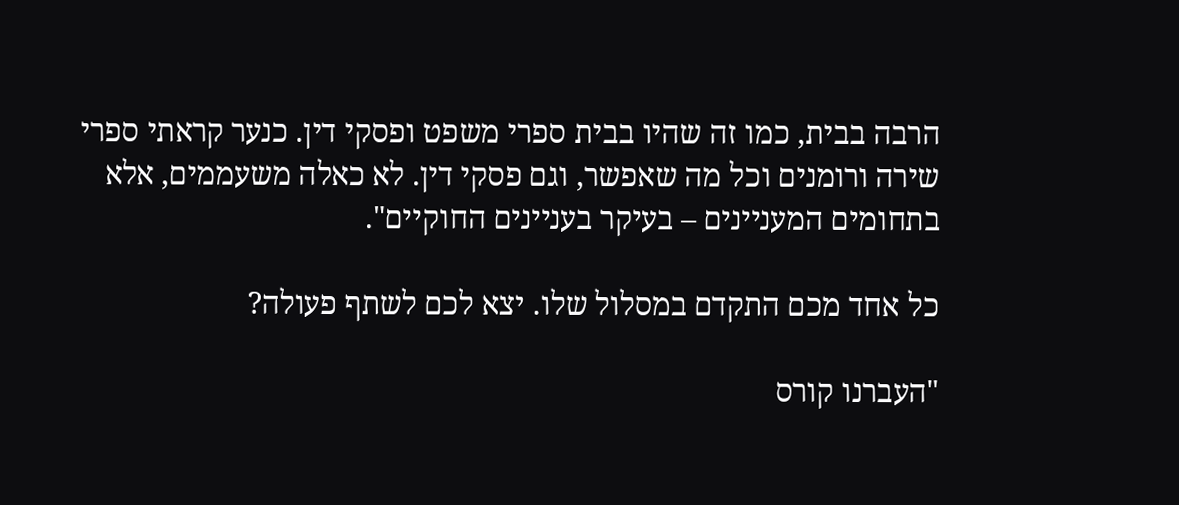הרבה בבית, כמו זה שהיו בבית ספרי משפט ופסקי דין. כנער קראתי ספרי שירה ורומנים וכל מה שאפשר, וגם פסקי דין. לא כאלה משעממים, אלא בתחומים המעניינים – בעיקר בעניינים החוקיים".

כל אחד מכם התקדם במסלול שלו. יצא לכם לשתף פעולה?

"העברנו קורס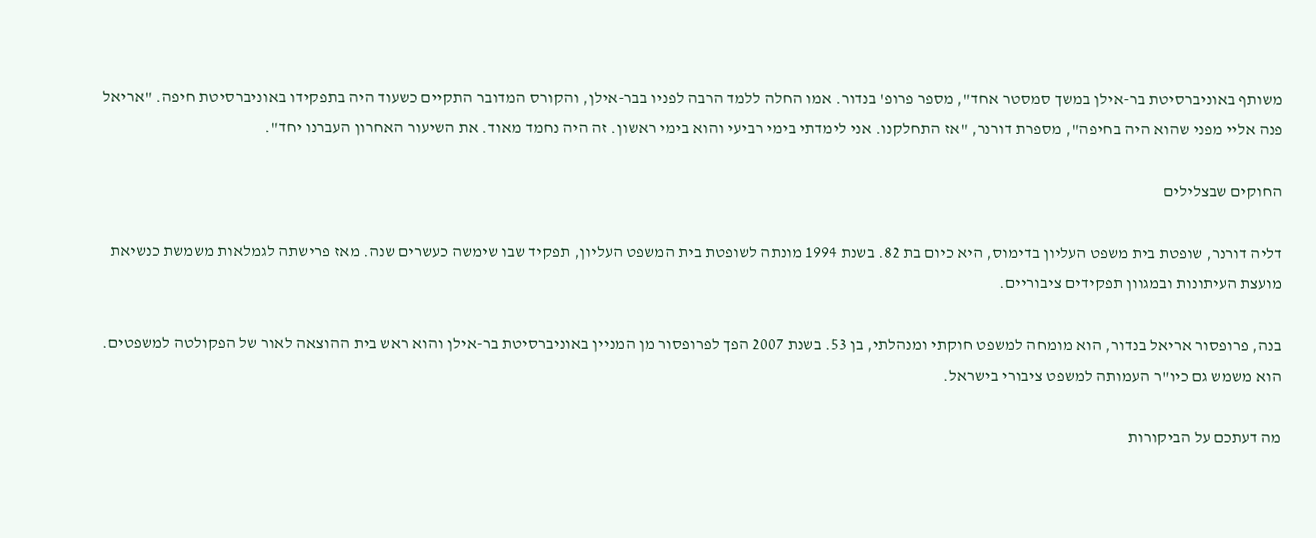משותף באוניברסיטת בר-אילן במשך סמסטר אחד", מספר פרופ' בנדור. אמו החלה ללמד הרבה לפניו בבר-אילן, והקורס המדובר התקיים כשעוד היה בתפקידו באוניברסיטת חיפה. "אריאל פנה אליי מפני שהוא היה בחיפה", מספרת דורנר, "אז התחלקנו. אני לימדתי בימי רביעי והוא בימי ראשון. זה היה נחמד מאוד. את השיעור האחרון העברנו יחד".

החוקים שבצלילים

דליה דורנר, שופטת בית משפט העליון בדימוס, היא כיום בת 82. בשנת 1994 מונתה לשופטת בית המשפט העליון, תפקיד שבו שימשה כעשרים שנה. מאז פרישתה לגמלאות משמשת כנשיאת מועצת העיתונות ובמגוון תפקידים ציבוריים.

בנה, פרופסור אריאל בנדור, הוא מומחה למשפט חוקתי ומנהלתי, בן 53. בשנת 2007 הפך לפרופסור מן המניין באוניברסיטת בר-אילן והוא ראש בית ההוצאה לאור של הפקולטה למשפטים. הוא משמש גם כיו"ר העמותה למשפט ציבורי בישראל.

מה דעתכם על הביקורות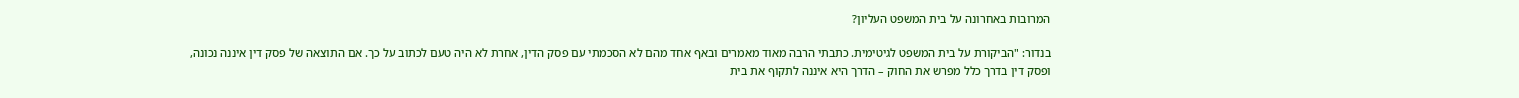המרובות באחרונה על בית המשפט העליון?

בנדור: "הביקורת על בית המשפט לגיטימית. כתבתי הרבה מאוד מאמרים ובאף אחד מהם לא הסכמתי עם פסק הדין, אחרת לא היה טעם לכתוב על כך. אם התוצאה של פסק דין איננה נכונה, ופסק דין בדרך כלל מפרש את החוק – הדרך היא איננה לתקוף את בית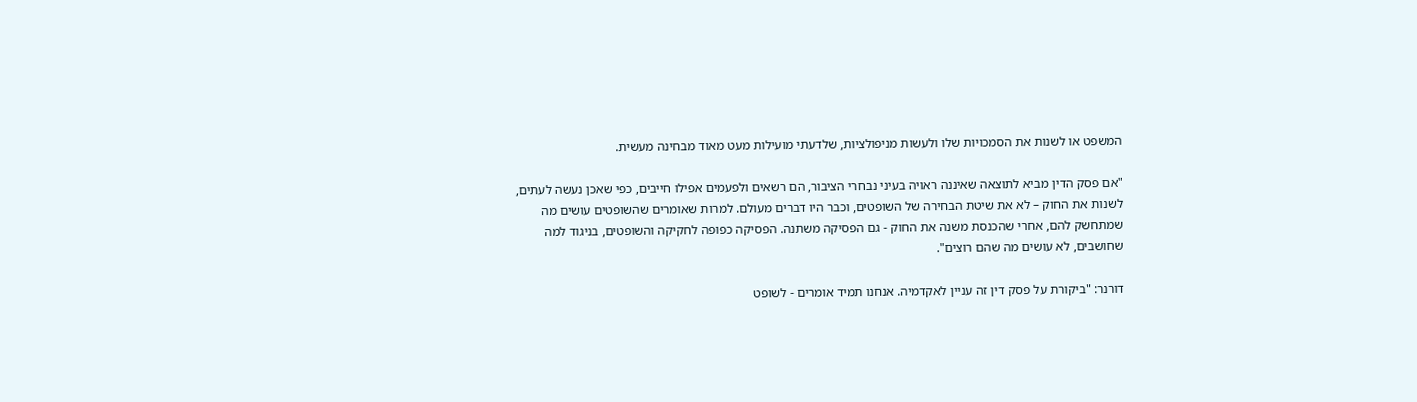המשפט או לשנות את הסמכויות שלו ולעשות מניפולציות, שלדעתי מועילות מעט מאוד מבחינה מעשית.

"אם פסק הדין מביא לתוצאה שאיננה ראויה בעיני נבחרי הציבור, הם רשאים ולפעמים אפילו חייבים, כפי שאכן נעשה לעתים, לשנות את החוק – לא את שיטת הבחירה של השופטים, וכבר היו דברים מעולם. למרות שאומרים שהשופטים עושים מה שמתחשק להם, אחרי שהכנסת משנה את החוק - גם הפסיקה משתנה. הפסיקה כפופה לחקיקה והשופטים, בניגוד למה שחושבים, לא עושים מה שהם רוצים".

דורנר: "ביקורת על פסק דין זה עניין לאקדמיה. אנחנו תמיד אומרים - לשופט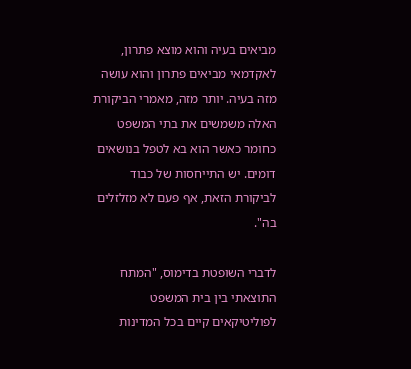מביאים בעיה והוא מוצא פתרון, לאקדמאי מביאים פתרון והוא עושה מזה בעיה. יותר מזה, מאמרי הביקורת האלה משמשים את בתי המשפט כחומר כאשר הוא בא לטפל בנושאים דומים. יש התייחסות של כבוד לביקורת הזאת, אף פעם לא מזלזלים בה".

לדברי השופטת בדימוס, "המתח התוצאתי בין בית המשפט לפוליטיקאים קיים בכל המדינות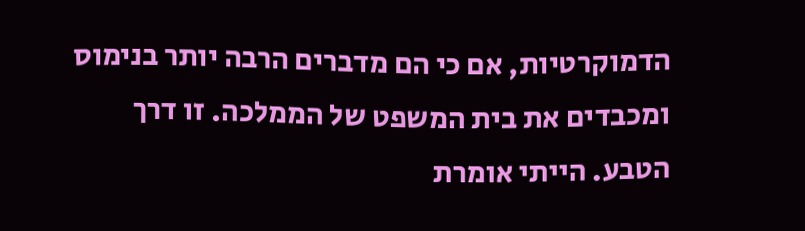הדמוקרטיות, אם כי הם מדברים הרבה יותר בנימוס ומכבדים את בית המשפט של הממלכה. זו דרך הטבע. הייתי אומרת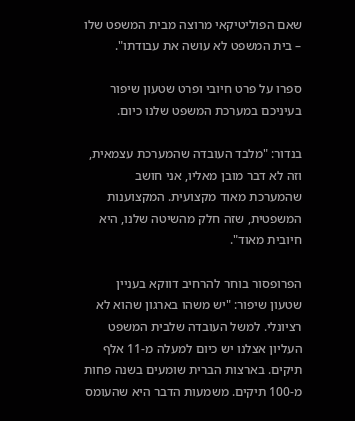שאם הפוליטיקאי מרוצה מבית המשפט שלו – בית המשפט לא עושה את עבודתו".

ספרו על פרט חיובי ופרט שטעון שיפור בעיניכם במערכת המשפט שלנו כיום.

בנדור: "מלבד העובדה שהמערכת עצמאית, וזה לא דבר מובן מאליו, אני חושב שהמערכת מאוד מקצועית. המקצוענות המשפטית, שזה חלק מהשיטה שלנו, היא חיובית מאוד".

הפרופסור בוחר להרחיב דווקא בעניין שטעון שיפור: "יש משהו בארגון שהוא לא רציונלי. למשל העובדה שלבית המשפט העליון אצלנו יש כיום למעלה מ‑11 אלף תיקים. בארצות הברית שומעים בשנה פחות מ‑100 תיקים. משמעות הדבר היא שהעומס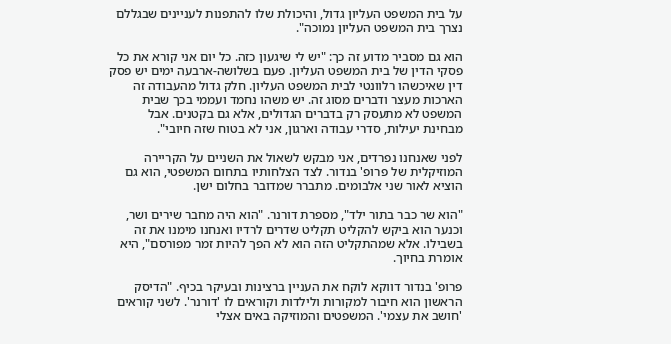על בית המשפט העליון גדול, והיכולת שלו להתפנות לעניינים שבגללם נצרך בית המשפט העליון נמוכה".

הוא גם מסביר מדוע זה כך: "יש לי שיגעון כזה. כל יום אני קורא את כל פסקי הדין של בית המשפט העליון. פעם בשלושה-ארבעה ימים יש פסק דין שאיכשהו רלוונטי לבית המשפט העליון. חלק גדול מהעבודה זה הארכות מעצר ודברים מסוג זה. יש משהו נחמד ועממי בכך שבית המשפט לא מתעסק רק בדברים הגדולים, אלא גם בקטנים. אבל מבחינת יעילות, סדרי עבודה וארגון, אני לא בטוח שזה חיובי".

לפני שאנחנו נפרדים, אני מבקש לשאול את השניים על הקריירה המוזיקלית של פרופ' בנדור. לצד הצלחותיו בתחום המשפטי, הוא גם הוציא לאור שני אלבומים. מתברר שמדובר בחלום ישן.

"הוא שר כבר בתור ילד", מספרת דורנר. "הוא היה מחבר שירים ושר, וכנער הוא ביקש להקליט תקליט שדרים לרדיו ואנחנו מימנו את זה בשבילו. אלא שמהתקליט הזה הוא לא הפך להיות זמר מפורסם", היא אומרת בחיוך.

פרופ' בנדור דווקא לוקח את העניין ברצינות ובעיקר בכיף. "הדיסק הראשון הוא חיבור למקורות ולילדות וקוראים לו 'דורנר'. לשני קוראים 'חושב את עצמי'. המשפטים והמוזיקה באים אצלי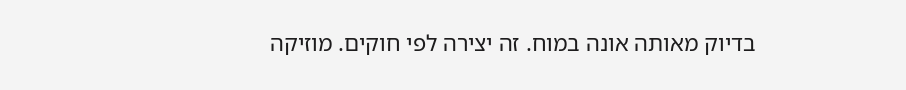בדיוק מאותה אונה במוח. זה יצירה לפי חוקים. מוזיקה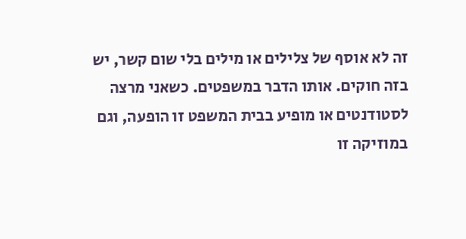זה לא אוסף של צלילים או מילים בלי שום קשר, יש בזה חוקים. אותו הדבר במשפטים. כשאני מרצה לסטודנטים או מופיע בבית המשפט זו הופעה, וגם במוזיקה זו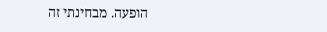הופעה. מבחינתי זה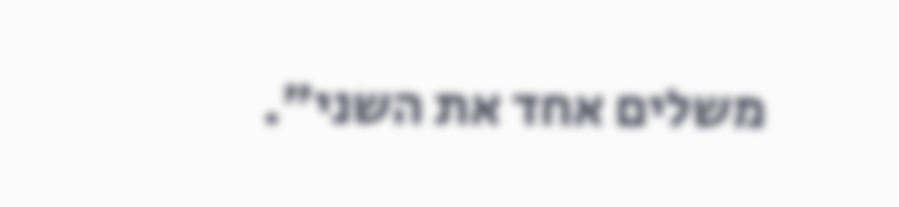משלים אחד את השני".